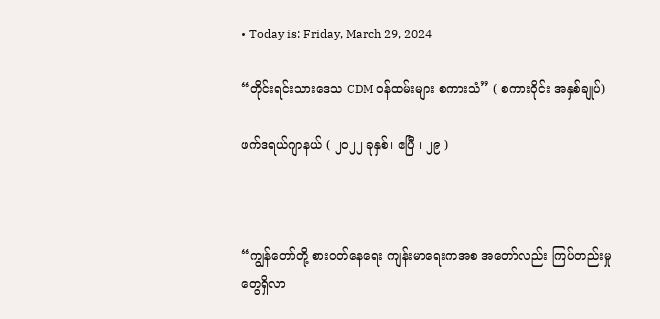• Today is: Friday, March 29, 2024

“တိုင်းရင်းသားဒေသ CDM ဝန်ထမ်းများ စကားသံ” ( စကားဝိုင်း အနှစ်ချုပ်)

ဖက်ဒရယ်ဂျာနယ် ( ၂၀၂၂ ခုနှစ်၊ ဧပြီ ၊ ၂၉ )



“ကျွန်တော်တို့ စားဝတ်နေရေး ကျန်းမာရေးကအစ အတော်လည်း ကြပ်တည်းမှုတွေရှိလာ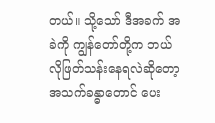တယ်။ သို့သော် ဒီအခက် အခဲကို ကျွန်တော်တို့က ဘယ်လိုဖြတ်သန်းနေရလဲဆိုတော့ အသက်ခန္ဓာတောင် ပေး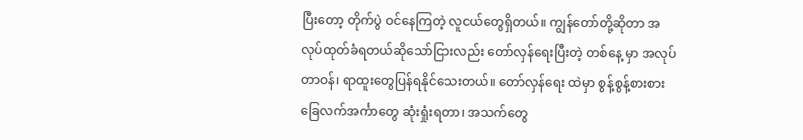ပြီးတော့ တိုက်ပွဲ ဝင်နေကြတဲ့ လူငယ်တွေရှိတယ်။ ကျွန်တော်တို့ဆိုတာ အလုပ်ထုတ်ခံရတယ်ဆိုသော်ငြားလည်း တော်လှန်ရေးပြီးတဲ့ တစ်နေ့ မှာ အလုပ်တာဝန်၊ ရာထူးတွေပြန်ရနိုင်သေးတယ်။ တော်လှန်ရေး ထဲမှာ စွန့်စွန့်စားစား ခြေလက်အင်္ကာတွေ ဆုံးရှုံးရတာ၊ အသက်တွေ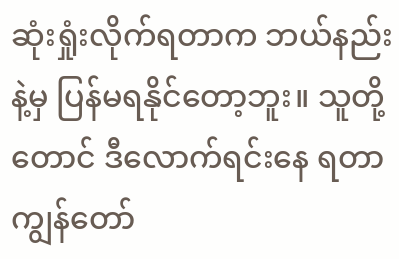ဆုံးရှုံးလိုက်ရတာက ဘယ်နည်းနဲ့မှ ပြန်မရနိုင်တော့ဘူး။ သူတို့တောင် ဒီလောက်ရင်းနေ ရတာ ကျွန်တော်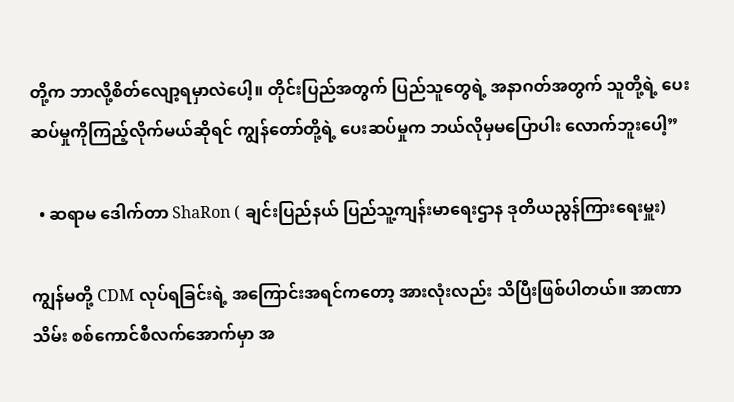တို့က ဘာလို့စိတ်လျော့ရမှာလဲပေါ့။ တိုင်းပြည်အတွက် ပြည်သူတွေရဲ့ အနာဂတ်အတွက် သူတို့ရဲ့ ပေးဆပ်မှုကိုကြည့်လိုက်မယ်ဆိုရင် ကျွန်တော်တို့ရဲ့ ပေးဆပ်မှုက ဘယ်လိုမှမပြောပါး လောက်ဘူးပေါ့”

  • ဆရာမ ဒေါက်တာ ShaRon ( ချင်းပြည်နယ် ပြည်သူ့ကျန်းမာရေးဌာန ဒုတိယညွန်ကြားရေးမှူး)

ကျွန်မတို့ CDM လုပ်ရခြင်းရဲ့ အကြောင်းအရင်ကတော့ အားလုံးလည်း သိပြီးဖြစ်ပါတယ်။ အာဏာသိမ်း စစ်ကောင်စီလက်အောက်မှာ အ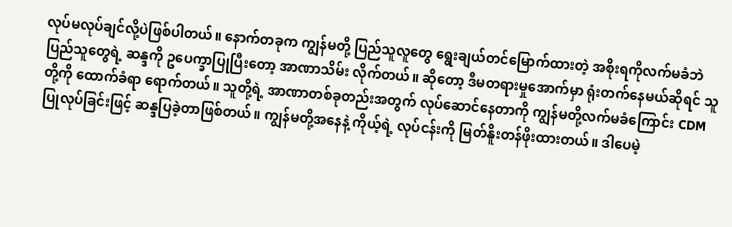လုပ်မလုပ်ချင်လို့ပဲဖြစ်ပါတယ်။ နောက်တခုက ကျွန်မတို့ ပြည်သူလူတွေ ရွေးချယ်တင်မြောက်ထားတဲ့ အစိုးရကိုလက်မခံဘဲ ပြည်သူတွေရဲ့ ဆန္ဒကို ဥပေက္ခာပြုပြီးတော့ အာဏာသိမ်း လိုက်တယ်။ ဆိုတော့ ဒီမတရားမှုအောက်မှာ ရုံးတက်နေမယ်ဆိုရင် သူတို့ကို ထောက်ခံရာ ရောက်တယ်။ သူတို့ရဲ့ အာဏာတစ်ခုတည်းအတွက် လုပ်ဆောင်နေတာကို ကျွန်မတို့လက်မခံကြောင်း CDM ပြုလုပ်ခြင်းဖြင့် ဆန္ဒပြခဲ့တာဖြစ်တယ်။ ကျွန်မတို့အနေနဲ့ ကိုယ့်ရဲ့ လုပ်ငန်းကို မြတ်နိူးတန်ဖိုးထားတယ်။ ဒါပေမဲ့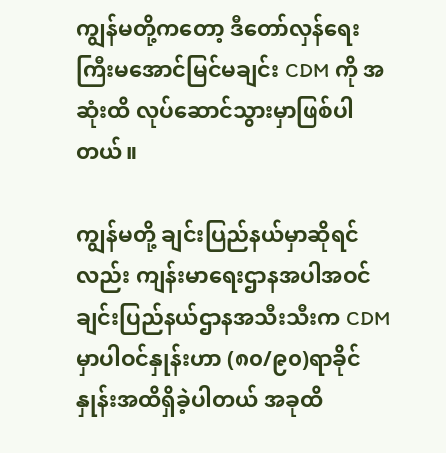ကျွန်မတို့ကတော့ ဒီတော်လှန်ရေးကြီးမအောင်မြင်မချင်း CDM ကို အဆုံးထိ လုပ်ဆောင်သွားမှာဖြစ်ပါတယ်။

ကျွန်မတို့ ချင်းပြည်နယ်မှာဆိုရင်လည်း ကျန်းမာရေးဌာနအပါအဝင် ချင်းပြည်နယ်ဌာနအသီးသီးက CDM မှာပါဝင်နှုန်းဟာ (၈၀/၉၀)ရာခိုင်နှုန်းအထိရှိခဲ့ပါတယ် အခုထိ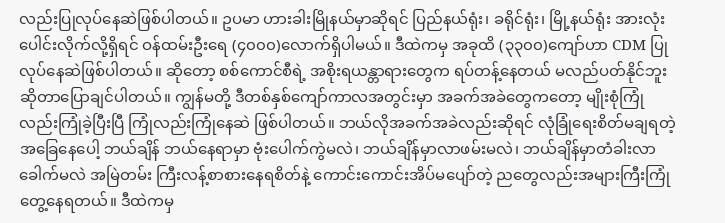လည်းပြုလုပ်နေဆဲဖြစ်ပါတယ်။ ဥပမာ ဟားခါးမြိုနယ်မှာဆိုရင် ပြည်နယ်ရုံး၊ ခရိုင်ရုံး၊ မြို့နယ်ရုံး အားလုံးပေါင်းလိုက်လို့ရှိရင် ဝန်ထမ်းဦးရေ (၄၀၀၀)လောက်ရှိပါမယ်။ ဒီထဲကမှ အခုထိ (၃၃၀၀)ကျော်ဟာ CDM ပြုလုပ်နေဆဲဖြစ်ပါတယ်။ ဆိုတော့ စစ်ကောင်စီရဲ့ အစိုးရယန္တာရားတွေက ရပ်တန့်နေတယ် မလည်ပတ်နိုင်ဘူးဆိုတာပြောချင်ပါတယ်။ ကျွန်မတို့ ဒီတစ်နှစ်ကျော်ကာလအတွင်းမှာ အခက်အခဲတွေကတော့ မျိုးစုံကြုံလည်းကြုံခဲ့ပြီးပြီ ကြုံလည်းကြုံနေဆဲ ဖြစ်ပါတယ်။ ဘယ်လိုအခက်အခဲလည်းဆိုရင် လုံခြုံရေးစိတ်မချရတဲ့အခြေနေပေါ့ ဘယ်ချိန် ဘယ်နေရာမှာ ဗုံးပေါက်ကွဲမလဲ၊ ဘယ်ချိန်မှာလာဖမ်းမလဲ၊ ဘယ်ချိန်မှာတံခါးလာခေါက်မလဲ အမြဲတမ်း ကြီးလန့်စာစားနေရစိတ်နဲ့ ကောင်းကောင်းအိပ်မပျော်တဲ့ ညတွေလည်းအများကြီးကြုံတွေ့နေရတယ်။ ဒီထဲကမှ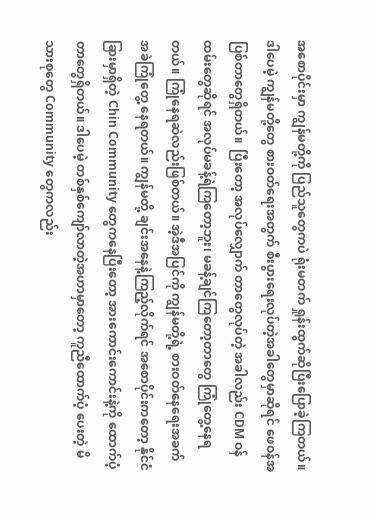အစောပိုင်းမှာ ကျွန်မတို့ကို ပြည်သူတွေကပဲ ရုံးမတက် ရှုန်းထွက်ဆိုပြီးပြောခဲ့ကြတယ်။ ဒါပေမဲ့ ကျွန်မတို့တွေ စားဝတ်ရေးအတွက် စီးပွားရေးလုပ်တဲ့အခါတွေမှာဆိုရင် ဖေဝန်အပြစ်တာတွေရှိတယ်။  ပြီးတော့ အလုပ်လျှောက် တာတွေလုပ်တဲ့ အခါလည်း CDM ဝန်ထမ်းတွေဆိုရင် အလုပ်မခန့်ရဲကြတော့ဘူး၊ မခန့်ချင်ကြတော့တာတွေ ကြုံတွေ့နေရတယ်။ ကြုံနေရဆဲလည်းဖြစ်တယ်။ အဲ့ဒီအပြင်ကို ကျွန်မတို့ရဲ့ စားဝတ်နေရေးအခက် အခဲကြုံတွေ့ နေရတယ်။ ကျွန်မတို့ ချင်းအနေနဲ့ကြည့်လိုက်ရင် အစောပိုင်းကတော့ နိုင်ငံခြားမှာရှိတဲ့ Chin Community တွေကနေပြီးတော့ အားကောင်းကောင်းနဲ့ကို ထောက်ပံ့တာတွေရှိတယ်။ ဒါပေမဲ့ တစ်နှစ်ကျော်လာတဲ့အဟာမှာတော့ ကူညီထောက်ပံ့ ပေးတဲ့ မိသားစုတွေ Community တွေကလည်း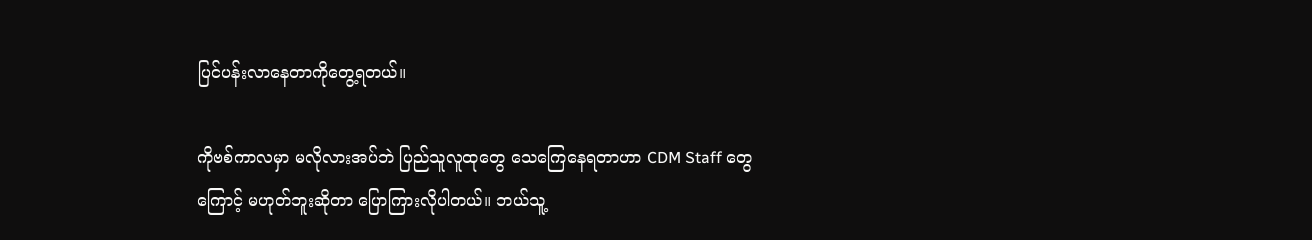ပြင်ပန်းလာနေတာကိုတွေ့ရတယ်။

ကိုဗစ်ကာလမှာ မလိုလားအပ်ဘဲ ပြည်သူလူထုတွေ သေကြေနေရတာဟာ CDM Staff တွေကြောင့် မဟုတ်ဘူးဆိုတာ ပြောကြားလိုပါတယ်။ ဘယ်သူ့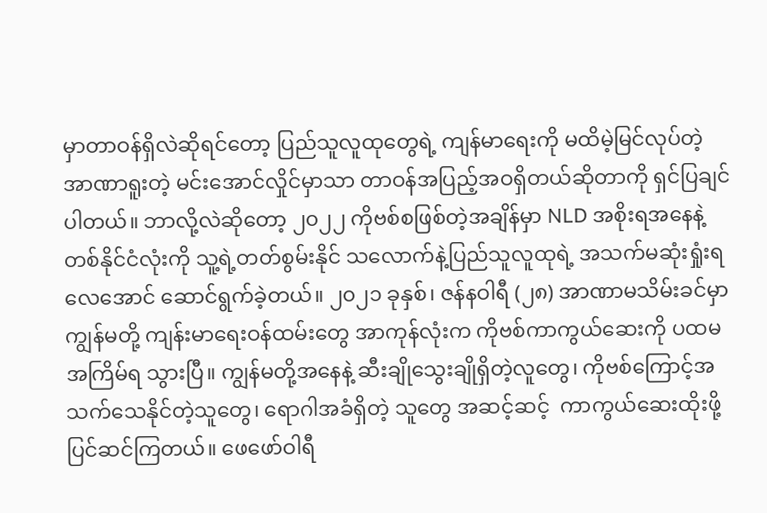မှာတာဝန်ရှိလဲဆိုရင်တော့ ပြည်သူလူထုတွေရဲ့ ကျန်မာရေးကို မထိမဲ့မြင်လုပ်တဲ့ အာဏာရူးတဲ့ မင်းအောင်လှိုင်မှာသာ တာဝန်အပြည့်အဝရှိတယ်ဆိုတာကို ရှင်ပြချင်ပါတယ်။ ဘာလို့လဲဆိုတော့ ၂၀၂၂ ကိုဗစ်စဖြစ်တဲ့အချိန်မှာ NLD အစိုးရအနေနဲ့ တစ်နိုင်ငံလုံးကို သူ့ရဲ့တတ်စွမ်းနိုင် သလောက်နဲ့ပြည်သူလူထုရဲ့ အသက်မဆုံးရှုံးရလေအောင် ဆောင်ရွက်ခဲ့တယ်။ ၂၀၂၁ ခုနှစ်၊ ဇန်နဝါရီ (၂၈) အာဏာမသိမ်းခင်မှာ ကျွန်မတို့ ကျန်းမာရေးဝန်ထမ်းတွေ အာကုန်လုံးက ကိုဗစ်ကာကွယ်ဆေးကို ပထမအကြိမ်ရ သွားပြီ။ ကျွန်မတို့အနေနဲ့ ဆီးချိုသွေးချိုရှိတဲ့လူတွေ၊ ကိုဗစ်ကြောင့်အသက်သေနိုင်တဲ့သူတွေ၊ ရောဂါအခံရှိတဲ့ သူတွေ အဆင့်ဆင့်  ကာကွယ်ဆေးထိုးဖို့ ပြင်ဆင်ကြတယ်။ ဖေဖော်ဝါရီ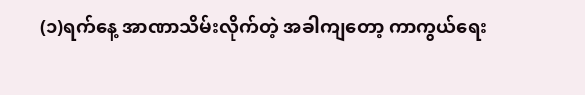(၁)ရက်နေ့ အာဏာသိမ်းလိုက်တဲ့ အခါကျတော့ ကာကွယ်ရေး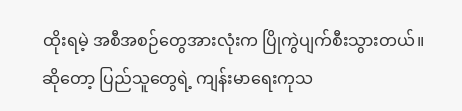ထိုးရမဲ့ အစီအစဉ်တွေအားလုံးက ပြိုကွဲပျက်စီးသွားတယ်။ ဆိုတော့ ပြည်သူတွေရဲ့ ကျန်းမာရေးကုသ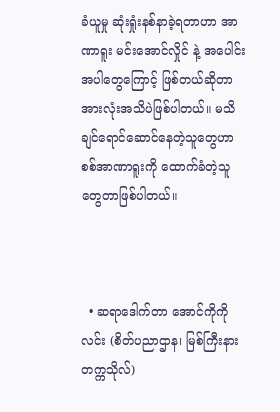ခံယူမှု ဆုံးရှုံးနစ်နာခဲ့ရတာဟာ အာဏာရူး မင်းအောင်လှိုင် နဲ့ အပေါင်းအပါတွေကြောင့် ဖြစ်တယ်ဆိုတာ အားလုံးအသိပဲဖြစ်ပါတယ်။ မသိချင်ရောင်ဆောင်နေတဲ့သူတွေဟာ စစ်အာဏာရူးကို ထောက်ခံတဲ့သူတွေတာဖြစ်ပါတယ်။



  • ဆရာဒေါက်တာ အောင်ကိုကိုလင်း (စိတ်ပညာဌာန၊ မြစ်ကြီးနား တက္ကသိုလ်)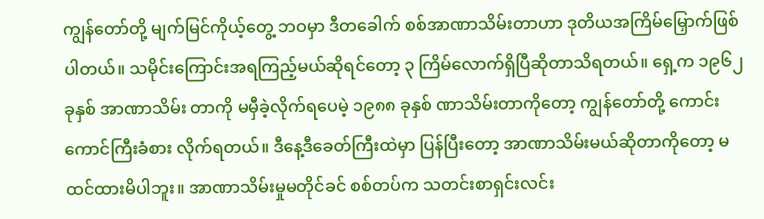ကျွန်တော်တို့ မျက်မြင်ကိုယ့်တွေ့ ဘဝမှာ ဒီတခေါက် စစ်အာဏာသိမ်းတာဟာ ဒုတိယအကြိမ်မြှောက်ဖြစ်ပါတယ်။ သမိုင်းကြောင်းအရကြည့်မယ်ဆိုရင်တော့ ၃ ကြိမ်လောက်ရှိပြီဆိုတာသိရတယ်။ ရှေ့က ၁၉၆၂ ခုနှစ် အာဏာသိမ်း တာကို မမှီခဲ့လိုက်ရပေမဲ့ ၁၉၈၈ ခုနှစ် ဏာသိမ်းတာကိုတော့ ကျွန်တော်တို့ ကောင်းကောင်ကြီးခံစား လိုက်ရတယ်။ ဒီနေ့ဒီခေတ်ကြီးထဲမှာ ပြန်ပြီးတော့ အာဏာသိမ်းမယ်ဆိုတာကိုတော့ မထင်ထားမိပါဘူး။ အာဏာသိမ်းမှုမတိုင်ခင် စစ်တပ်က သတင်းစာရှင်းလင်း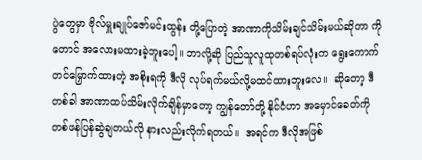ပွဲတွေမှာ ဗိုလ်မှူးချုပ်ဇော်မင်းထွန်း တို့ပြောတဲ့ အာဏာကိုသိမ်းချင်သိမ်းမယ်ဆိုတာ ကိုတောင် အလေားမထားခဲ့ဘူးပေါ့။ ဘာလို့ဆို ပြည်သူလူထုတစ်ရပ်လုံးက ရွေးကောက်တင်မြှောက်ထားတဲ့ အစိုးရကို ဒီလို လုပ်ရက်မယ်လို့မထင်ထားဘူးလေ။  ဆိုတော့ ဒီတစ်ခါ အာဏာထပ်သိမ်းလိုက်ချိန်မှာတော့ ကျွန်တော်တို့ နိုင်ငံဟာ အမှောင်ခေတ်ကို တစ်ဖန်ပြန်ဆွဲချတယ်လို နားလည်းလိုက်ရတယ်။  အရင်က ဒီလိုအဖြစ်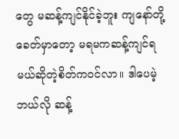တွေ မဆန့်ကျင်နိုင်ခဲ့ဘူး ကျနော်တို့ခေတ်မှာတော့ မရမကဆန့်ကျင်ရမယ်ဆိုတဲ့စိတ်ကဝင်လာ။ ဒါပေမဲ့ ဘယ်လို ဆန့်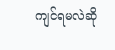ကျင်ရမလဲဆို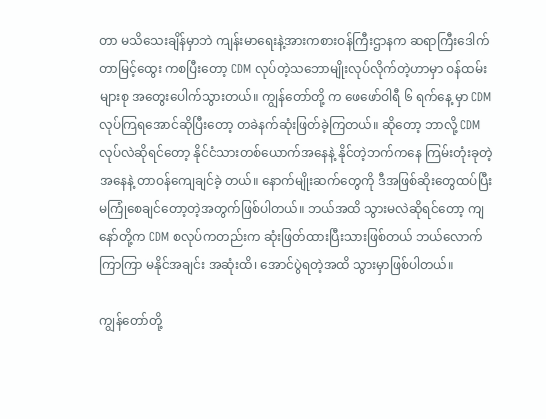တာ မသိသေးချိန်မှာဘဲ ကျန်းမာရေးနဲ့အားကစားဝန်ကြီးဌာနက ဆရာကြီးဒေါက်တာမြင့်ထွေး ကစပြီးတော့ CDM လုပ်တဲ့သဘောမျိုးလုပ်လိုက်တဲ့ဟာမှာ ဝန်ထမ်းများစု အတွေးပေါက်သွားတယ်။ ကျွန်တော်တို့ က ဖေဖော်ဝါရီ ၆ ရက်နေ့ မှာ CDM လုပ်ကြရအောင်ဆိုပြီးတော့ တခဲနက်ဆုံးဖြတ်ခဲ့ကြတယ်။ ဆိုတော့ ဘာလို့ CDM လုပ်လဲဆိုရင်တော့ နိုင်ငံသားတစ်ယောက်အနေနဲ့ နိုင်တဲ့ဘက်ကနေ ကြမ်းတုံးခုတဲ့အနေနဲ့ တာဝန်ကျေချင်ခဲ့ တယ်။ နောက်မျိုးဆက်တွေကို ဒီအဖြစ်ဆိုးတွေထပ်ပြီး မကြုံစေချင်တော့တဲ့အတွက်ဖြစ်ပါတယ်။ ဘယ်အထိ သွားမလဲဆိုရင်တော့ ကျနော်တို့က CDM စလုပ်ကတည်းက ဆုံးဖြတ်ထားပြီးသားဖြစ်တယ် ဘယ်လောက်ကြာကြာ မနိုင်အချင်း အဆုံးထိ၊ အောင်ပွဲရတဲ့အထိ သွားမှာဖြစ်ပါတယ်။

ကျွန်တော်တို့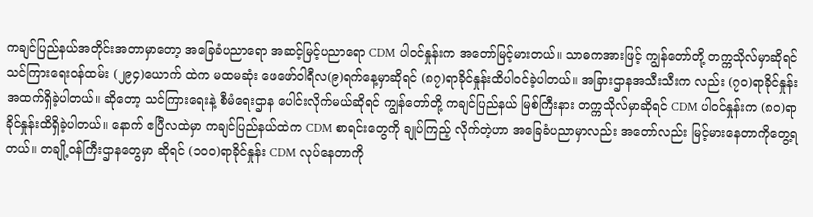ကချင်ပြည်နယ်အတိုင်းအတာမှာတော့ အခြေခံပညာရော အဆင့်မြင့်ပညာရော CDM ပါဝင်နှုန်းက အတော်မြင့်မားတယ်။ သာဓကအားဖြင့် ကျွန်တော်တို့ တက္ကသိုလ်မှာဆိုရင် သင်ကြားရေးဝန်ထမ်း (၂၉၄)ယောက် ထဲက မထမဆုံး ဖေဖော်ဝါရီလ(၉)ရက်နေ့မှာဆိုရင် (၈၇)ရာခိုင်နှုန်းထိပါဝင်ခဲ့ပါတယ်။ အခြားဌာနအသီးသီးက လည်း (၇၀)ရာခိုင်နှုန်းအထက်ရှိခဲ့ပါတယ်။ ဆိုတော့ သင်ကြားရေးနဲ့ စီမံရေးဌာန ပေါင်းလိုက်မယ်ဆိုရင် ကျွန်တော်တို့ ကချင်ပြည်နယ် မြစ်ကြီးနား တက္ကသိုလ်မှာဆိုရင် CDM ပါဝင်နှုန်းက (၈၀)ရာခိုင်နှုန်းထိရှိခဲ့ပါတယ်။ နောက် ဧပြီလထဲမှာ ကချင်ပြည်နယ်ထဲက CDM စာရင်းတွေကို ချုပ်ကြည့် လိုက်တဲ့ဟာ အခြေခံပညာမှာလည်း အတော်လည်း မြင့်မားနေတာကိုတွေ့ရတယ်။ တချို့ဝန်ကြီးဌာနတွေမှာ ဆိုရင် (၁၀၀)ရာခိုင်နှုန်း CDM လုပ်နေတာကို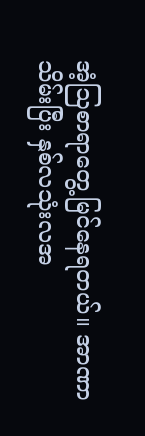အံ့ဩစာရာတွေ့မြင်နေရတယ်။ အာဏာသိမ်းပြီး နှစ်လသုံးလအ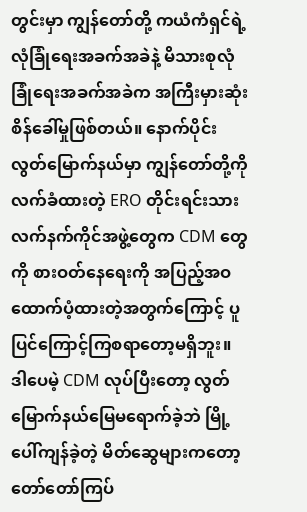တွင်းမှာ ကျွန်တော်တို့ ကယံကံရှင်ရဲ့လုံခြုံရေးအခက်အခဲနဲ့ မိသားစုလုံခြုံရေးအခက်အခဲက အကြီးမှားဆုံးစိန်ခေါ်မှုဖြစ်တယ်။ နောက်ပိုင်း လွတ်မြောက်နယ်မှာ ကျွန်တော်တို့ကို လက်ခံထားတဲ့ ERO တိုင်းရင်းသားလက်နက်ကိုင်အဖွဲ့တွေက CDM တွေကို စားဝတ်နေရေးကို အပြည့်အဝထောက်ပံ့ထားတဲ့အတွက်ကြောင့် ပူပြင်ကြောင့်ကြစရာတော့မရှိဘူး။ ဒါပေမဲ့ CDM လုပ်ပြီးတော့ လွတ်မြောက်နယ်မြေမရောက်ခဲ့ဘဲ မြို့ပေါ်ကျန်ခဲ့တဲ့ မိတ်ဆွေများကတော့ တော်တော်ကြပ်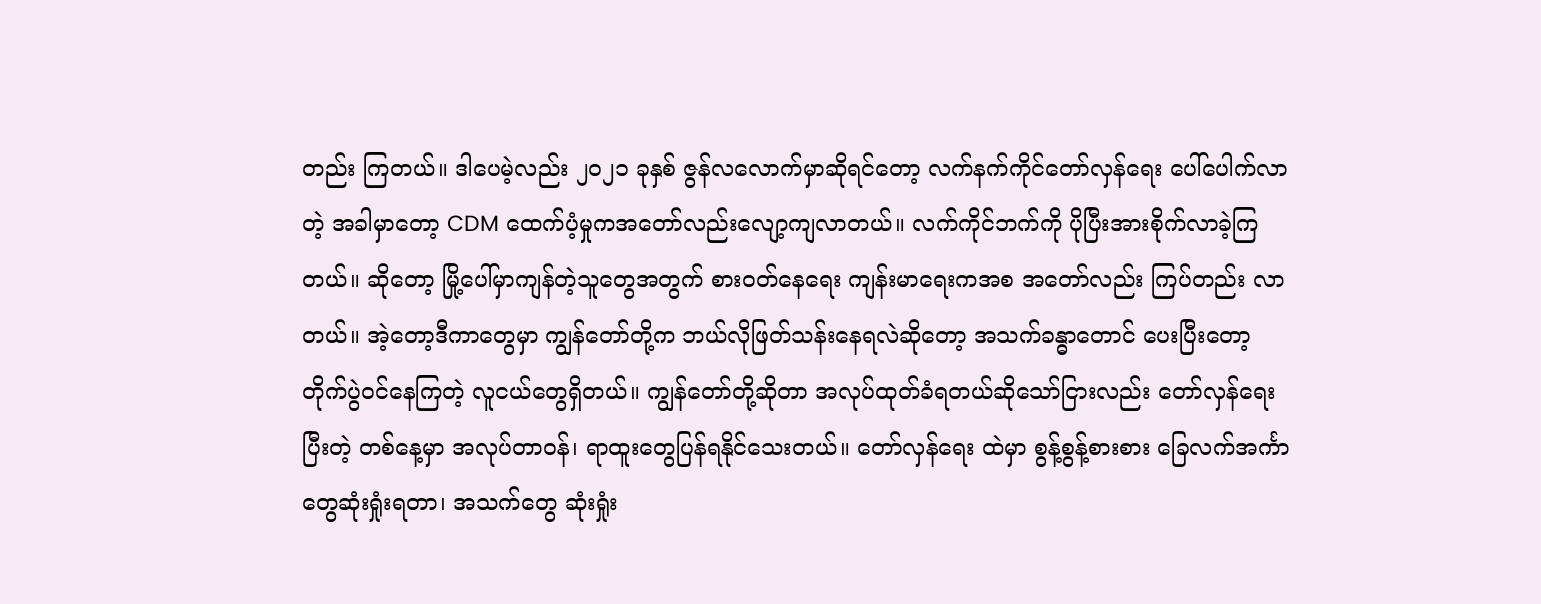တည်း ကြတယ်။ ဒါပေမဲ့လည်း ၂၀၂၁ ခုနှစ် ဇွန်လလောက်မှာဆိုရင်တော့ လက်နက်ကိုင်တော်လှန်ရေး ပေါ်ပေါက်လာတဲ့ အခါမှာတော့ CDM ထေက်ပံ့မှုကအတော်လည်းလျော့ကျလာတယ်။ လက်ကိုင်ဘက်ကို ပိုပြီးအားစိုက်လာခဲ့ကြ တယ်။ ဆိုတော့ မြို့ပေါ်မှာကျန်တဲ့သူတွေအတွက် စားဝတ်နေရေး ကျန်းမာရေးကအစ အတော်လည်း ကြပ်တည်း လာတယ်။ အဲ့တော့ဒီကာတွေမှာ ကျွန်တော်တို့က ဘယ်လိုဖြတ်သန်းနေရလဲဆိုတော့ အသက်ခန္ဓာတောင် ပေးပြီးတော့ တိုက်ပွဲဝင်နေကြတဲ့ လူငယ်တွေရှိတယ်။ ကျွန်တော်တို့ဆိုတာ အလုပ်ထုတ်ခံရတယ်ဆိုသော်ငြားလည်း တော်လှန်ရေးပြီးတဲ့ တစ်နေ့မှာ အလုပ်တာဝန်၊ ရာထူးတွေပြန်ရနိုင်သေးတယ်။ တော်လှန်ရေး ထဲမှာ စွန့်စွန့်စားစား ခြေလက်အင်္ကာတွေဆုံးရှုံးရတာ၊ အသက်တွေ ဆုံးရှုံး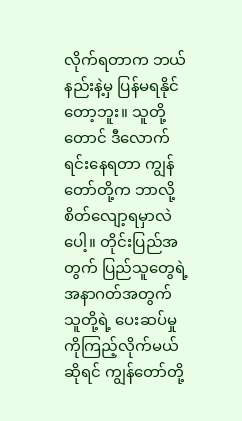လိုက်ရတာက ဘယ်နည်းနဲ့မှ ပြန်မရနိုင်တော့ဘူး။ သူတို့တောင် ဒီလောက်ရင်းနေရတာ ကျွန်တော်တို့က ဘာလို့စိတ်လျော့ရမှာလဲပေါ့။ တိုင်းပြည်အတွက် ပြည်သူတွေရဲ့ အနာဂတ်အတွက် သူတို့ရဲ့ ပေးဆပ်မှုကိုကြည့်လိုက်မယ်ဆိုရင် ကျွန်တော်တို့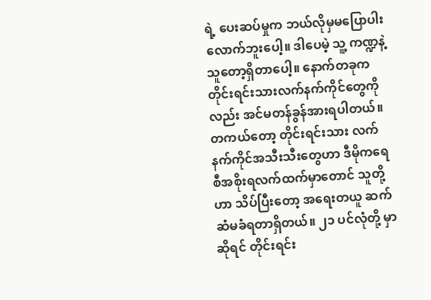ရဲ့ ပေးဆပ်မှုက ဘယ်လိုမှမပြောပါးလောက်ဘူးပေါ့။ ဒါပေမဲ့ သူ့ ကဏ္ဍနဲ့သူတော့ရှိတာပေါ့။ နောက်တခုက တိုင်းရင်းသားလက်နက်ကိုင်တွေကိုလည်း အင်မတန်ခွန်အားရပါတယ်။ တကယ်တော့ တိုင်းရင်းသား လက်နက်ကိုင်အသီးသီးတွေဟာ ဒီမိုကရေစီအစိုးရလက်ထက်မှာတောင် သူတို့ဟာ သိပ်ပြီးတော့ အရေးတယူ ဆက်ဆံမခံရတာရှိတယ်။ ၂၁ ပင်လုံတို့ မှာဆိုရင် တိုင်းရင်း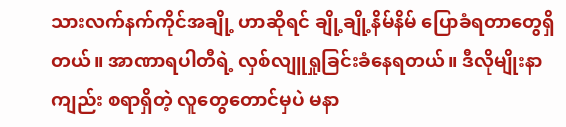သားလက်နက်ကိုင်အချို့ ဟာဆိုရင် ချို့ချို့နိမ်နိမ် ပြောခံရတာတွေရှိတယ်။ အာဏာရပါတီရဲ့ လှစ်လျူရှုခြင်းခံနေရတယ်။ ဒီလိုမျိုးနာကျည်း စရာရှိတဲ့ လူတွေတောင်မှပဲ မနာ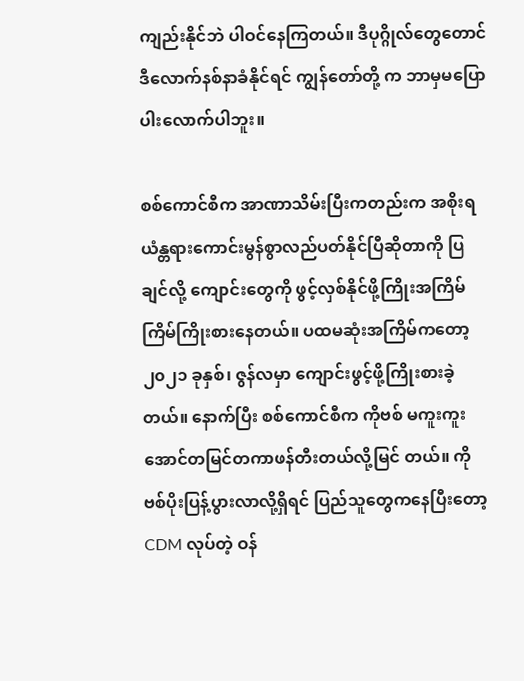ကျည်းနိုင်ဘဲ ပါဝင်နေကြတယ်။ ဒီပုဂ္ဂိုလ်တွေတောင် ဒီ‌လောက်နစ်နာခံနိုင်ရင် ကျွန်တော်တို့ က ဘာမှမပြောပါးလောက်ပါဘူး။

စစ်ကောင်စီက အာဏာသိမ်းပြီးကတည်းက အစိုးရယံန္တရားကောင်းမွန်စွာလည်ပတ်နိုင်ပြီဆိုတာကို ပြချင်လို့ ကျောင်းတွေကို ဖွင့်လှစ်နိုင်ဖို့ကြိုးအကြိမ်ကြိမ်ကြိုးစားနေတယ်။ ပထမဆုံးအကြိမ်ကတော့ ၂၀၂၁ ခုနှစ်၊ ဇွန်လမှာ ကျောင်းဖွင့်ဖို့ကြိုးစားခဲ့တယ်။ နောက်ပြီး စစ်ကောင်စီက ကိုဗစ် မကူးကူးအောင်တမြင်တကာဖန်တီးတယ်လို့မြင် တယ်။ ကိုဗစ်ပိုးပြန့်ပွားလာလို့ရှိရင် ပြည်သူတွေကနေပြီးတော့ CDM လုပ်တဲ့ ဝန်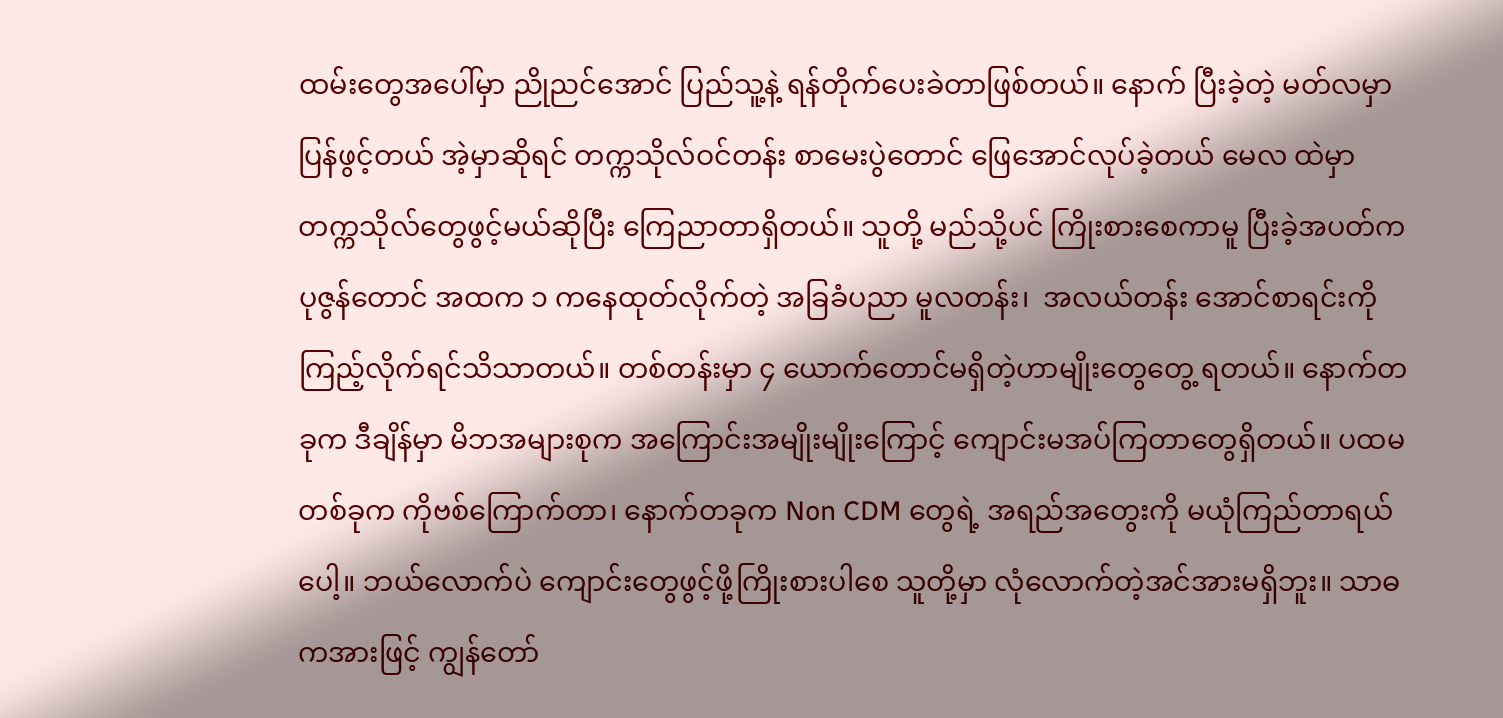ထမ်းတွေအပေါ်မှာ ညိုညင်အောင် ပြည်သူ့နဲ့ ရန်တိုက်ပေးခဲတာဖြစ်တယ်။ နောက် ပြီးခဲ့တဲ့ မတ်လမှာ ပြန်ဖွင့်တယ် အဲ့မှာဆိုရင် တက္ကသိုလ်ဝင်တန်း စာမေးပွဲတောင် ဖြေအောင်လုပ်ခဲ့တယ် မေလ ထဲမှာ တက္ကသိုလ်တွေဖွင့်မယ်ဆိုပြီး ကြေညာတာရှိတယ်။ သူတို့ မည်သို့ပင် ကြိုးစားစေကာမူ ပြီးခဲ့အပတ်က ပုဇွန်တောင် အထက ၁ ကနေထုတ်လိုက်တဲ့ အခြခံပညာ မူလတန်း၊  အလယ်တန်း အောင်စာရင်းကိုကြည့်လိုက်ရင်သိသာတယ်။ တစ်တန်းမှာ ၄ ယောက်တောင်မရှိတဲ့ဟာမျိုးတွေတွေ့ ရတယ်။ နောက်တခုက ဒီချိန်မှာ မိဘအများစုက အကြောင်းအမျိုးမျိုးကြောင့် ကျောင်းမအပ်ကြတာတွေရှိတယ်။ ပထမတစ်ခုက ကိုဗစ်ကြောက်တာ၊ နောက်တခုက Non CDM တွေရဲ့ အရည်အတွေးကို မယုံကြည်တာရယ်ပေါ့။ ဘယ်လောက်ပဲ ကျောင်းတွေဖွင့်ဖို့ကြိုးစားပါစေ သူတို့မှာ လုံလောက်တဲ့အင်အားမရှိဘူး။ သာဓကအားဖြင့် ကျွန်တော်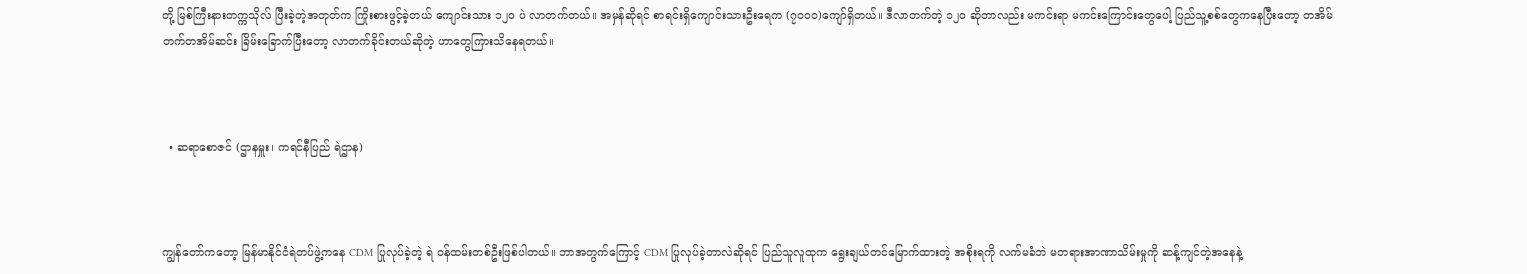တို့ မြစ်ကြီးနားတက္ကသိုလ် ပြီးခဲ့တဲ့အတုတ်က ကြိုးစားဖွင့်ခဲ့တယ် ကျောင်းသား ၁၂၀ ပဲ လာတက်တယ်။ အမှန်ဆိုရင် စာရင်းရှိကျောင်းသားဦးရေက (၇၀၀၀)ကျော်ရှိတယ်။ ဒီလာတက်တဲ့ ၁၂၀ ဆိုတာလည်း မကင်းရာ မကင်းကြောင်းတွေပေါ့ ပြည်သူ့စစ်တွေကနေပြီးတော့ တအိမ်တက်တအိမ်ဆင်း ခြိမ်းခြောက်ပြီးတော့ လာတက်ခိုင်းတယ်ဆိုတဲ့ ဟာတွေကြားသိနေရတယ်။



  • ဆရာစောဇင် (ဌာနမှူး၊ ကရင်နီပြည် ရဲဌာန)



ကျွန်တော်ကတော့ မြန်မာနိုင်ငံရဲတပ်ဖွဲ့ကနေ CDM ပြုလုပ်ခဲ့တဲ့ ရဲ ဝန်ထမ်းတစ်ဦးဖြစ်ပါတယ်။ ဘာအတွက်ကြောင့် CDM ပြုလုပ်ခဲ့တာလဲဆိုရင် ပြည်သူလူထုက ရွေးချယ်တင်မြောက်ထားတဲ့ အစိုးရကို လက်မခံဘဲ မတရားအာဏာသိမ်းမှုကို ဆန့်ကျင်တဲ့အနေနဲ့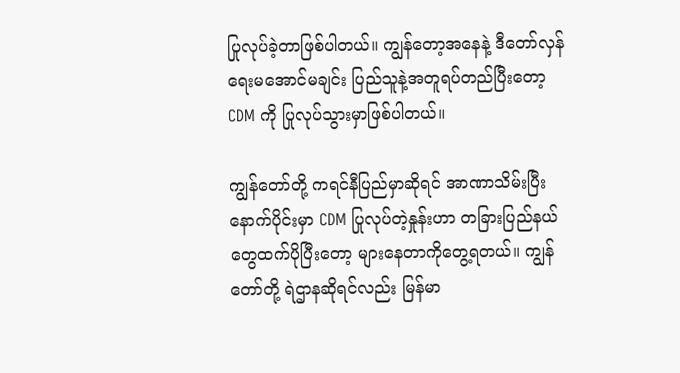ပြုလုပ်ခဲ့တာဖြစ်ပါတယ်။ ကျွန်တော့အနေနဲ့ ဒီတော်လှန်ရေးမအောင်မချင်း ပြည်သူနဲ့အတူရပ်တည်ပြီးတော့ CDM ကို ပြုလုပ်သွားမှာဖြစ်ပါတယ်။

ကျွန်တော်တို့ ကရင်နီပြည်မှာဆိုရင် အာဏာသိမ်းပြီးနောက်ပိုင်းမှာ CDM ပြုလုပ်တဲ့နှုန်းဟာ တခြားပြည်နယ် တွေထက်ပိုပြီးတော့ များနေတာကိုတွေ့ရတယ်။ ကျွန်တော်တို့ ရဲဌာနဆိုရင်လည်း မြန်မာ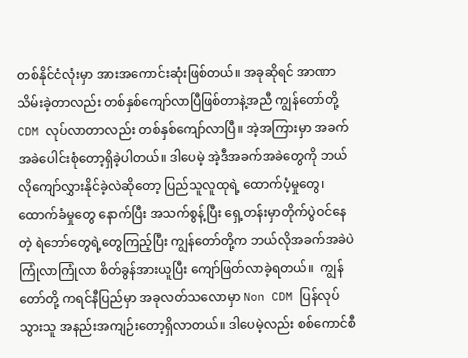တစ်နိုင်ငံလုံးမှာ အားအကောင်းဆုံးဖြစ်တယ်။ အခုဆိုရင် အာဏာသိမ်းခဲ့တာလည်း တစ်နှစ်ကျော်လာပြီဖြစ်တာနဲ့အညီ ကျွန်တော်တို့ CDM လုပ်လာတာလည်း တစ်နှစ်ကျော်လာပြီ။ အဲ့အကြားမှာ အခက်အခဲပေါင်းစုံတော့ရှိခဲ့ပါတယ်။ ဒါပေမဲ့ အဲ့ဒီအခက်အခဲတွေကို ဘယ်လိုကျော်လွှားနိုင်ခဲ့လဲဆိုတော့ ပြည်သူလူထုရဲ့ ထောက်ပံ့မှုတွေ၊ ထောက်ခံမှုတွေ နောက်ပြီး အသက်စွန့်ပြီး ရှေ့တန်းမှာတိုက်ပွဲဝင်နေတဲ့ ရဲဘော်တွေရဲ့တွေကြည့်ပြီး ကျွန်တော်တို့က ဘယ်လိုအခက်အခဲပဲကြုံလာကြုံလာ စိတ်ခွန်အားယူပြီး ကျော်ဖြတ်လာခဲ့ရတယ်။  ကျွန်တော်တို့ ကရင်နီပြည်မှာ အခုလတ်သလောမှာ Non CDM ပြန်လုပ်သွားသူ အနည်းအကျဉ်းတော့ရှိလာတယ်။ ဒါပေမဲ့လည်း စစ်ကောင်စီ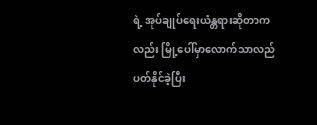ရဲ့ အုပ်ချုပ်ရေးယံန္တရားဆိုတာကလည်း မြို့ပေါ်မှာလောက်သာလည်ပတ်နိုင်ခဲ့ပြီး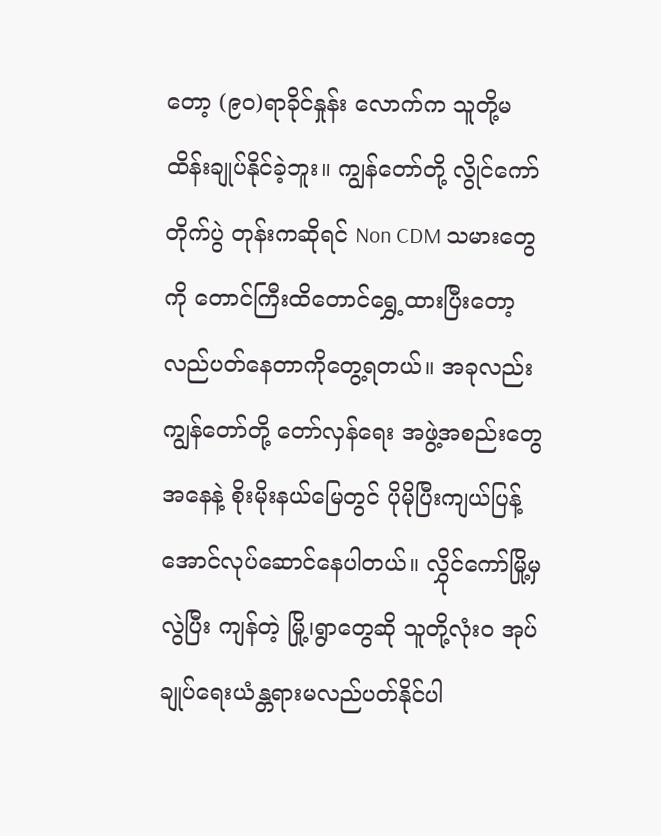တော့ (၉၀)ရာခိုင်နှုန်း လောက်က သူတို့မထိန်းချုပ်နိုင်ခဲ့ဘူး။ ကျွန်တော်တို့ လွိုင်ကော်တိုက်ပွဲ တုန်းကဆိုရင် Non CDM သမားတွေကို တောင်ကြီးထိတောင်ရွှေ့ထားပြီးတော့ လည်ပတ်နေတာကိုတွေ့ရတယ်။ အခုလည်း ကျွန်တော်တို့ တော်လှန်ရေး အဖွဲ့အစည်းတွေအနေနဲ့ စိုးမိုးနယ်မြေတွင် ပိုမိုပြီးကျယ်ပြန့်အောင်လုပ်ဆောင်နေပါတယ်။ လွှိုင်ကော်မြို့မှလွဲပြီး ကျန်တဲ့ မြို့၊ရွာတွေဆို သူတို့လုံးဝ အုပ်ချုပ်ရေးယံန္တရားမလည်ပတ်နိုင်ပါ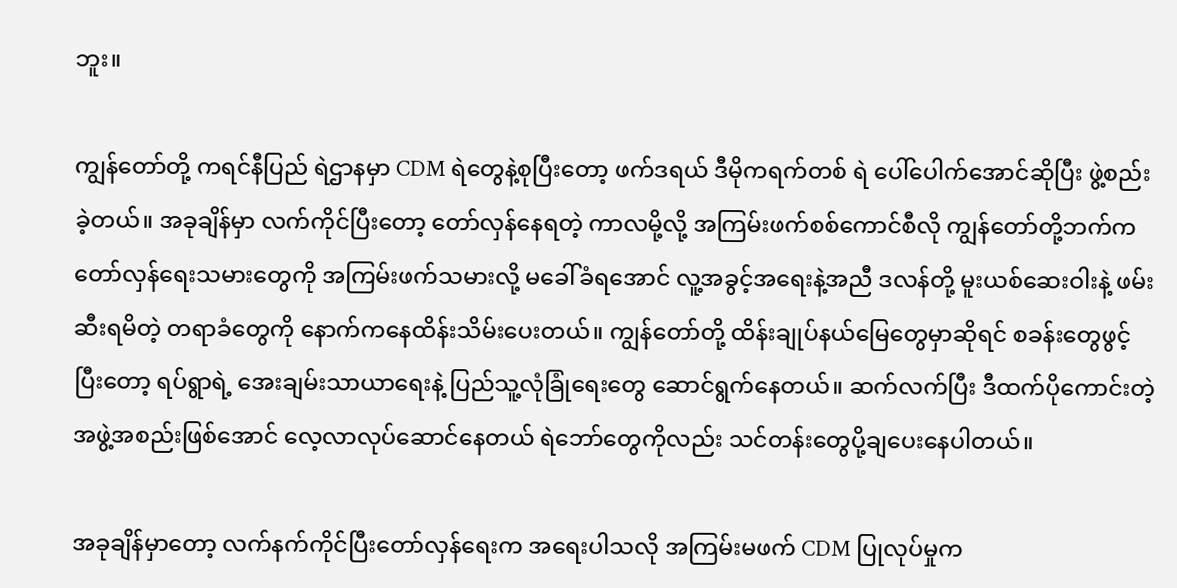ဘူး။

ကျွန်တော်တို့ ကရင်နီပြည် ရဲဌာနမှာ CDM ရဲတွေနဲ့စုပြီးတော့ ဖက်ဒရယ် ဒီမိုကရက်တစ် ရဲ ပေါ်ပေါက်အောင်ဆိုပြီး ဖွဲ့စည်းခဲ့တယ်။ အခုချိန်မှာ လက်ကိုင်ပြီးတော့ တော်လှန်နေရတဲ့ ကာလမို့လို့ အကြမ်းဖက်စစ်ကောင်စီလို ကျွန်တော်တို့ဘက်က တော်လှန်ရေးသမားတွေကို အကြမ်းဖက်သမားလို့ မခေါ်ခံရအောင် လူ့အခွင့်အရေးနဲ့အညီ ဒလန်တို့ မူးယစ်ဆေးဝါးနဲ့ ဖမ်းဆီးရမိတဲ့ တရာခံတွေကို နောက်ကနေထိန်းသိမ်းပေးတယ်။ ကျွန်တော်တို့ ထိန်းချုပ်နယ်မြေတွေမှာဆိုရင် စခန်းတွေဖွင့်ပြီးတော့ ရပ်ရွာရဲ့ အေးချမ်းသာယာရေးနဲ့ ပြည်သူ့လုံခြုံရေးတွေ ဆောင်ရွက်နေတယ်။ ဆက်လက်ပြီး ဒီထက်ပိုကောင်းတဲ့ အဖွဲ့အစည်းဖြစ်အောင် လေ့လာလုပ်ဆောင်နေတယ် ရဲဘော်တွေကိုလည်း သင်တန်းတွေပို့ချပေးနေပါတယ်။

အခုချိန်မှာတော့ လက်နက်ကိုင်ပြီးတော်လှန်ရေးက အရေးပါသလို အကြမ်းမဖက် CDM ပြုလုပ်မှုက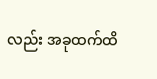လည်း အခုထက်ထိ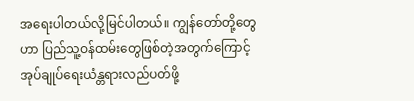အရေးပါတယ်လို့မြင်ပါတယ်။ ကျွန်တော်တို့တွေဟာ ပြည်သူ့ဝန်ထမ်းတွေဖြစ်တဲ့အတွက်ကြောင့် အုပ်ချုပ်ရေးယံန္တရားလည်ပတ်ဖို့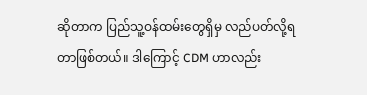ဆိုတာက ပြည်သူ့ဝန်ထမ်းတွေရှိမှ လည်ပတ်လို့ရတာဖြစ်တယ်။ ဒါကြောင့် CDM ဟာလည်း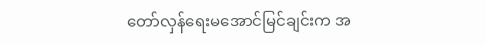တော်လှန်ရေးမအောင်မြင်ချင်းက အ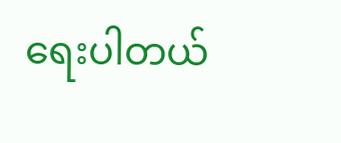ရေးပါတယ်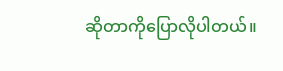ဆိုတာကိုပြောလိုပါတယ်။